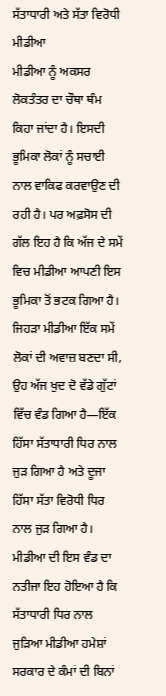ਸੱਤਾਧਾਰੀ ਅਤੇ ਸੱਤਾ ਵਿਰੋਧੀ ਮੀਡੀਆ
ਮੀਡੀਆ ਨੂੰ ਅਕਸਰ ਲੋਕਤੰਤਰ ਦਾ ਚੌਥਾ ਥੰਮ ਕਿਹਾ ਜਾਂਦਾ ਹੈ। ਇਸਦੀ ਭੂਮਿਕਾ ਲੋਕਾਂ ਨੂੰ ਸਚਾਈ ਨਾਲ ਵਾਕਿਫ ਕਰਵਾਉਣ ਦੀ ਰਹੀ ਹੈ। ਪਰ ਅਫ਼ਸੋਸ ਦੀ ਗੱਲ ਇਹ ਹੈ ਕਿ ਅੱਜ ਦੇ ਸਮੇਂ ਵਿਚ ਮੀਡੀਆ ਆਪਣੀ ਇਸ ਭੂਮਿਕਾ ਤੋਂ ਭਟਕ ਗਿਆ ਹੈ। ਜਿਹੜਾ ਮੀਡੀਆ ਇੱਕ ਸਮੇਂ ਲੋਕਾਂ ਦੀ ਅਵਾਜ਼ ਬਣਦਾ ਸੀ, ਉਹ ਅੱਜ ਖੁਦ ਦੋ ਵੱਡੇ ਗੁੱਟਾਂ ਵਿੱਚ ਵੰਡ ਗਿਆ ਹੈ—ਇੱਕ ਹਿੱਸਾ ਸੱਤਾਧਾਰੀ ਧਿਰ ਨਾਲ ਜੁੜ ਗਿਆ ਹੈ ਅਤੇ ਦੂਜਾ ਹਿੱਸਾ ਸੱਤਾ ਵਿਰੋਧੀ ਧਿਰ ਨਾਲ ਜੁੜ ਗਿਆ ਹੈ। ਮੀਡੀਆ ਦੀ ਇਸ ਵੰਡ ਦਾ ਨਤੀਜਾ ਇਹ ਹੋਇਆ ਹੈ ਕਿ ਸੱਤਾਧਾਰੀ ਧਿਰ ਨਾਲ ਜੁੜਿਆ ਮੀਡੀਆ ਹਮੇਸ਼ਾਂ ਸਰਕਾਰ ਦੇ ਕੰਮਾਂ ਦੀ ਬਿਨਾਂ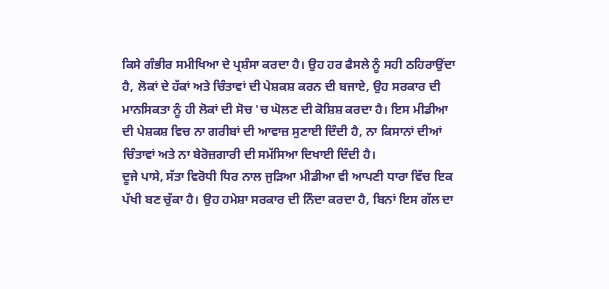ਕਿਸੇ ਗੰਭੀਰ ਸਮੀਖਿਆ ਦੇ ਪ੍ਰਸ਼ੰਸਾ ਕਰਦਾ ਹੈ। ਉਹ ਹਰ ਫੈਸਲੇ ਨੂੰ ਸਹੀ ਠਹਿਰਾਉਂਦਾ ਹੈ, ਲੋਕਾਂ ਦੇ ਹੱਕਾਂ ਅਤੇ ਚਿੰਤਾਵਾਂ ਦੀ ਪੇਸ਼ਕਸ਼ ਕਰਨ ਦੀ ਬਜਾਏ, ਉਹ ਸਰਕਾਰ ਦੀ ਮਾਨਸਿਕਤਾ ਨੂੰ ਹੀ ਲੋਕਾਂ ਦੀ ਸੋਚ 'ਚ ਘੋਲਣ ਦੀ ਕੋਸ਼ਿਸ਼ ਕਰਦਾ ਹੈ। ਇਸ ਮੀਡੀਆ ਦੀ ਪੇਸ਼ਕਸ਼ ਵਿਚ ਨਾ ਗਰੀਬਾਂ ਦੀ ਆਵਾਜ਼ ਸੁਣਾਈ ਦਿੰਦੀ ਹੈ, ਨਾ ਕਿਸਾਨਾਂ ਦੀਆਂ ਚਿੰਤਾਵਾਂ ਅਤੇ ਨਾ ਬੇਰੋਜ਼ਗਾਰੀ ਦੀ ਸਮੱਸਿਆ ਦਿਖਾਈ ਦਿੰਦੀ ਹੈ।
ਦੂਜੇ ਪਾਸੇ, ਸੱਤਾ ਵਿਰੋਧੀ ਧਿਰ ਨਾਲ ਜੁੜਿਆ ਮੀਡੀਆ ਵੀ ਆਪਣੀ ਧਾਰਾ ਵਿੱਚ ਇਕ ਪੱਖੀ ਬਣ ਚੁੱਕਾ ਹੈ। ਉਹ ਹਮੇਸ਼ਾ ਸਰਕਾਰ ਦੀ ਨਿੰਦਾ ਕਰਦਾ ਹੈ, ਬਿਨਾਂ ਇਸ ਗੱਲ ਦਾ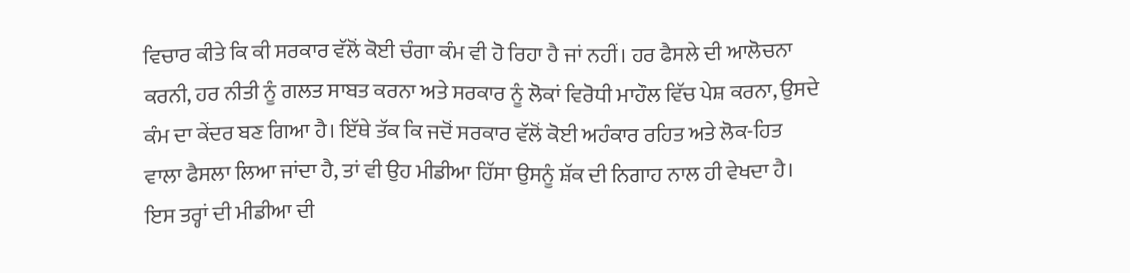ਵਿਚਾਰ ਕੀਤੇ ਕਿ ਕੀ ਸਰਕਾਰ ਵੱਲੋਂ ਕੋਈ ਚੰਗਾ ਕੰਮ ਵੀ ਹੋ ਰਿਹਾ ਹੈ ਜਾਂ ਨਹੀਂ। ਹਰ ਫੈਸਲੇ ਦੀ ਆਲੋਚਨਾ ਕਰਨੀ, ਹਰ ਨੀਤੀ ਨੂੰ ਗਲਤ ਸਾਬਤ ਕਰਨਾ ਅਤੇ ਸਰਕਾਰ ਨੂੰ ਲੋਕਾਂ ਵਿਰੋਧੀ ਮਾਹੌਲ ਵਿੱਚ ਪੇਸ਼ ਕਰਨਾ, ਉਸਦੇ ਕੰਮ ਦਾ ਕੇਂਦਰ ਬਣ ਗਿਆ ਹੈ। ਇੱਥੇ ਤੱਕ ਕਿ ਜਦੋਂ ਸਰਕਾਰ ਵੱਲੋਂ ਕੋਈ ਅਹੰਕਾਰ ਰਹਿਤ ਅਤੇ ਲੋਕ-ਹਿਤ ਵਾਲਾ ਫੈਸਲਾ ਲਿਆ ਜਾਂਦਾ ਹੈ, ਤਾਂ ਵੀ ਉਹ ਮੀਡੀਆ ਹਿੱਸਾ ਉਸਨੂੰ ਸ਼ੱਕ ਦੀ ਨਿਗਾਹ ਨਾਲ ਹੀ ਵੇਖਦਾ ਹੈ। ਇਸ ਤਰ੍ਹਾਂ ਦੀ ਮੀਡੀਆ ਦੀ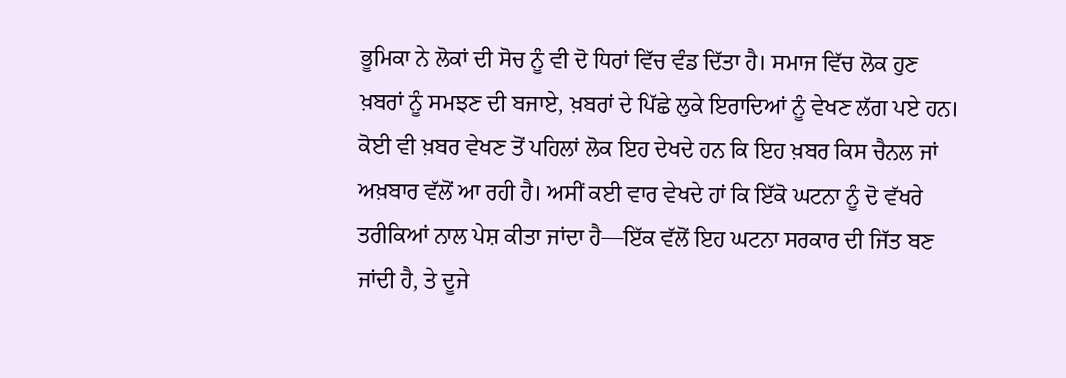ਭੂਮਿਕਾ ਨੇ ਲੋਕਾਂ ਦੀ ਸੋਚ ਨੂੰ ਵੀ ਦੋ ਧਿਰਾਂ ਵਿੱਚ ਵੰਡ ਦਿੱਤਾ ਹੈ। ਸਮਾਜ ਵਿੱਚ ਲੋਕ ਹੁਣ ਖ਼ਬਰਾਂ ਨੂੰ ਸਮਝਣ ਦੀ ਬਜਾਏ, ਖ਼ਬਰਾਂ ਦੇ ਪਿੱਛੇ ਲੁਕੇ ਇਰਾਦਿਆਂ ਨੂੰ ਵੇਖਣ ਲੱਗ ਪਏ ਹਨ। ਕੋਈ ਵੀ ਖ਼ਬਰ ਵੇਖਣ ਤੋਂ ਪਹਿਲਾਂ ਲੋਕ ਇਹ ਦੇਖਦੇ ਹਨ ਕਿ ਇਹ ਖ਼ਬਰ ਕਿਸ ਚੈਨਲ ਜਾਂ ਅਖ਼ਬਾਰ ਵੱਲੋਂ ਆ ਰਹੀ ਹੈ। ਅਸੀਂ ਕਈ ਵਾਰ ਵੇਖਦੇ ਹਾਂ ਕਿ ਇੱਕੋ ਘਟਨਾ ਨੂੰ ਦੋ ਵੱਖਰੇ ਤਰੀਕਿਆਂ ਨਾਲ ਪੇਸ਼ ਕੀਤਾ ਜਾਂਦਾ ਹੈ—ਇੱਕ ਵੱਲੋਂ ਇਹ ਘਟਨਾ ਸਰਕਾਰ ਦੀ ਜਿੱਤ ਬਣ ਜਾਂਦੀ ਹੈ, ਤੇ ਦੂਜੇ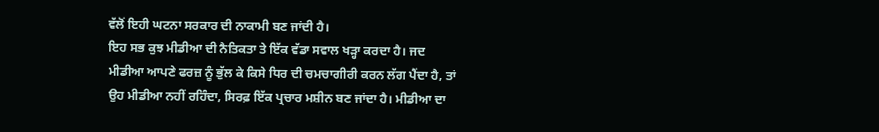ਵੱਲੋਂ ਇਹੀ ਘਟਨਾ ਸਰਕਾਰ ਦੀ ਨਾਕਾਮੀ ਬਣ ਜਾਂਦੀ ਹੈ।
ਇਹ ਸਭ ਕੁਝ ਮੀਡੀਆ ਦੀ ਨੈਤਿਕਤਾ ਤੇ ਇੱਕ ਵੱਡਾ ਸਵਾਲ ਖੜ੍ਹਾ ਕਰਦਾ ਹੈ। ਜਦ ਮੀਡੀਆ ਆਪਣੇ ਫਰਜ਼ ਨੂੰ ਭੁੱਲ ਕੇ ਕਿਸੇ ਧਿਰ ਦੀ ਚਮਚਾਗੀਰੀ ਕਰਨ ਲੱਗ ਪੈਂਦਾ ਹੈ, ਤਾਂ ਉਹ ਮੀਡੀਆ ਨਹੀਂ ਰਹਿੰਦਾ, ਸਿਰਫ਼ ਇੱਕ ਪ੍ਰਚਾਰ ਮਸ਼ੀਨ ਬਣ ਜਾਂਦਾ ਹੈ। ਮੀਡੀਆ ਦਾ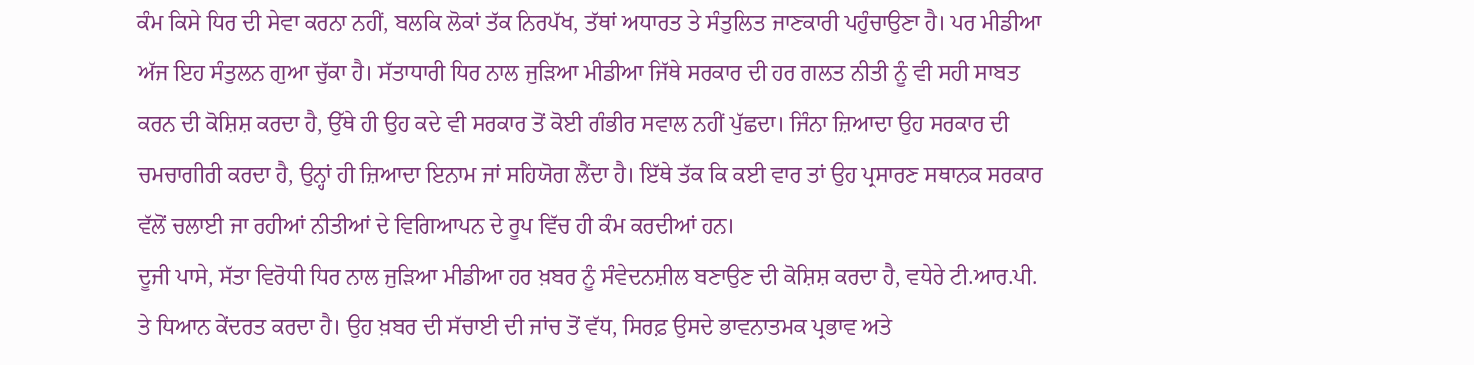ਕੰਮ ਕਿਸੇ ਧਿਰ ਦੀ ਸੇਵਾ ਕਰਨਾ ਨਹੀਂ, ਬਲਕਿ ਲੋਕਾਂ ਤੱਕ ਨਿਰਪੱਖ, ਤੱਥਾਂ ਅਧਾਰਤ ਤੇ ਸੰਤੁਲਿਤ ਜਾਣਕਾਰੀ ਪਹੁੰਚਾਉਣਾ ਹੈ। ਪਰ ਮੀਡੀਆ ਅੱਜ ਇਹ ਸੰਤੁਲਨ ਗੁਆ ਚੁੱਕਾ ਹੈ। ਸੱਤਾਧਾਰੀ ਧਿਰ ਨਾਲ ਜੁੜਿਆ ਮੀਡੀਆ ਜਿੱਥੇ ਸਰਕਾਰ ਦੀ ਹਰ ਗਲਤ ਨੀਤੀ ਨੂੰ ਵੀ ਸਹੀ ਸਾਬਤ ਕਰਨ ਦੀ ਕੋਸ਼ਿਸ਼ ਕਰਦਾ ਹੈ, ਉੱਥੇ ਹੀ ਉਹ ਕਦੇ ਵੀ ਸਰਕਾਰ ਤੋਂ ਕੋਈ ਗੰਭੀਰ ਸਵਾਲ ਨਹੀਂ ਪੁੱਛਦਾ। ਜਿੰਨਾ ਜ਼ਿਆਦਾ ਉਹ ਸਰਕਾਰ ਦੀ ਚਮਚਾਗੀਰੀ ਕਰਦਾ ਹੈ, ਉਨ੍ਹਾਂ ਹੀ ਜ਼ਿਆਦਾ ਇਨਾਮ ਜਾਂ ਸਹਿਯੋਗ ਲੈਂਦਾ ਹੈ। ਇੱਥੇ ਤੱਕ ਕਿ ਕਈ ਵਾਰ ਤਾਂ ਉਹ ਪ੍ਰਸਾਰਣ ਸਥਾਨਕ ਸਰਕਾਰ ਵੱਲੋਂ ਚਲਾਈ ਜਾ ਰਹੀਆਂ ਨੀਤੀਆਂ ਦੇ ਵਿਗਿਆਪਨ ਦੇ ਰੂਪ ਵਿੱਚ ਹੀ ਕੰਮ ਕਰਦੀਆਂ ਹਨ।
ਦੂਜੀ ਪਾਸੇ, ਸੱਤਾ ਵਿਰੋਧੀ ਧਿਰ ਨਾਲ ਜੁੜਿਆ ਮੀਡੀਆ ਹਰ ਖ਼ਬਰ ਨੂੰ ਸੰਵੇਦਨਸ਼ੀਲ ਬਣਾਉਣ ਦੀ ਕੋਸ਼ਿਸ਼ ਕਰਦਾ ਹੈ, ਵਧੇਰੇ ਟੀ.ਆਰ.ਪੀ. ਤੇ ਧਿਆਨ ਕੇਂਦਰਤ ਕਰਦਾ ਹੈ। ਉਹ ਖ਼ਬਰ ਦੀ ਸੱਚਾਈ ਦੀ ਜਾਂਚ ਤੋਂ ਵੱਧ, ਸਿਰਫ਼ ਉਸਦੇ ਭਾਵਨਾਤਮਕ ਪ੍ਰਭਾਵ ਅਤੇ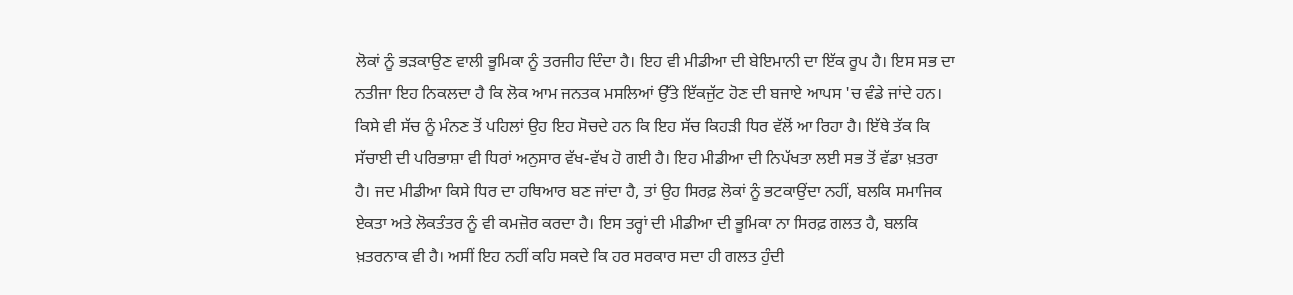ਲੋਕਾਂ ਨੂੰ ਭੜਕਾਉਣ ਵਾਲੀ ਭੂਮਿਕਾ ਨੂੰ ਤਰਜੀਹ ਦਿੰਦਾ ਹੈ। ਇਹ ਵੀ ਮੀਡੀਆ ਦੀ ਬੇਇਮਾਨੀ ਦਾ ਇੱਕ ਰੂਪ ਹੈ। ਇਸ ਸਭ ਦਾ ਨਤੀਜਾ ਇਹ ਨਿਕਲਦਾ ਹੈ ਕਿ ਲੋਕ ਆਮ ਜਨਤਕ ਮਸਲਿਆਂ ਉੱਤੇ ਇੱਕਜੁੱਟ ਹੋਣ ਦੀ ਬਜਾਏ ਆਪਸ 'ਚ ਵੰਡੇ ਜਾਂਦੇ ਹਨ। ਕਿਸੇ ਵੀ ਸੱਚ ਨੂੰ ਮੰਨਣ ਤੋਂ ਪਹਿਲਾਂ ਉਹ ਇਹ ਸੋਚਦੇ ਹਨ ਕਿ ਇਹ ਸੱਚ ਕਿਹੜੀ ਧਿਰ ਵੱਲੋਂ ਆ ਰਿਹਾ ਹੈ। ਇੱਥੇ ਤੱਕ ਕਿ ਸੱਚਾਈ ਦੀ ਪਰਿਭਾਸ਼ਾ ਵੀ ਧਿਰਾਂ ਅਨੁਸਾਰ ਵੱਖ-ਵੱਖ ਹੋ ਗਈ ਹੈ। ਇਹ ਮੀਡੀਆ ਦੀ ਨਿਪੱਖਤਾ ਲਈ ਸਭ ਤੋਂ ਵੱਡਾ ਖ਼ਤਰਾ ਹੈ। ਜਦ ਮੀਡੀਆ ਕਿਸੇ ਧਿਰ ਦਾ ਹਥਿਆਰ ਬਣ ਜਾਂਦਾ ਹੈ, ਤਾਂ ਉਹ ਸਿਰਫ਼ ਲੋਕਾਂ ਨੂੰ ਭਟਕਾਉਂਦਾ ਨਹੀਂ, ਬਲਕਿ ਸਮਾਜਿਕ ਏਕਤਾ ਅਤੇ ਲੋਕਤੰਤਰ ਨੂੰ ਵੀ ਕਮਜ਼ੋਰ ਕਰਦਾ ਹੈ। ਇਸ ਤਰ੍ਹਾਂ ਦੀ ਮੀਡੀਆ ਦੀ ਭੂਮਿਕਾ ਨਾ ਸਿਰਫ਼ ਗਲਤ ਹੈ, ਬਲਕਿ ਖ਼ਤਰਨਾਕ ਵੀ ਹੈ। ਅਸੀਂ ਇਹ ਨਹੀਂ ਕਹਿ ਸਕਦੇ ਕਿ ਹਰ ਸਰਕਾਰ ਸਦਾ ਹੀ ਗਲਤ ਹੁੰਦੀ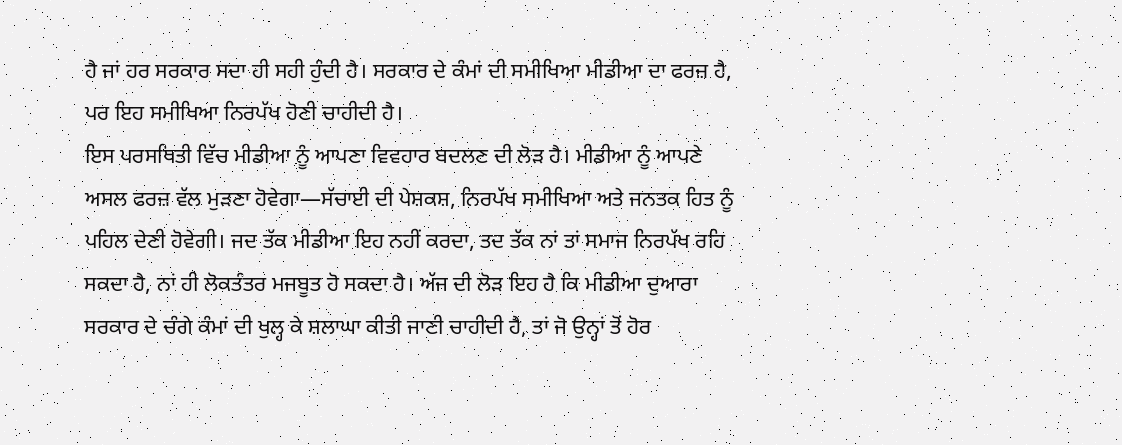ਹੈ ਜਾਂ ਹਰ ਸਰਕਾਰ ਸਦਾ ਹੀ ਸਹੀ ਹੁੰਦੀ ਹੈ। ਸਰਕਾਰ ਦੇ ਕੰਮਾਂ ਦੀ ਸਮੀਖਿਆ ਮੀਡੀਆ ਦਾ ਫਰਜ਼ ਹੈ, ਪਰ ਇਹ ਸਮੀਖਿਆ ਨਿਰਪੱਖ ਹੋਣੀ ਚਾਹੀਦੀ ਹੈ।
ਇਸ ਪਰਸਥਿਤੀ ਵਿੱਚ ਮੀਡੀਆ ਨੂੰ ਆਪਣਾ ਵਿਵਹਾਰ ਬਦਲਣ ਦੀ ਲੋੜ ਹੈ। ਮੀਡੀਆ ਨੂੰ ਆਪਣੇ ਅਸਲ ਫਰਜ਼ ਵੱਲ ਮੁੜਣਾ ਹੋਵੇਗਾ—ਸੱਚਾਈ ਦੀ ਪੇਸ਼ਕਸ਼, ਨਿਰਪੱਖ ਸਮੀਖਿਆ ਅਤੇ ਜਨਤਕ ਹਿਤ ਨੂੰ ਪਹਿਲ ਦੇਣੀ ਹੋਵੇਗੀ। ਜਦ ਤੱਕ ਮੀਡੀਆ ਇਹ ਨਹੀਂ ਕਰਦਾ, ਤਦ ਤੱਕ ਨਾਂ ਤਾਂ ਸਮਾਜ ਨਿਰਪੱਖ ਰਹਿ ਸਕਦਾ ਹੈ, ਨਾਂ ਹੀ ਲੋਕਤੰਤਰ ਮਜਬੂਤ ਹੋ ਸਕਦਾ ਹੈ। ਅੱਜ ਦੀ ਲੋੜ ਇਹ ਹੈ ਕਿ ਮੀਡੀਆ ਦੁਆਰਾ ਸਰਕਾਰ ਦੇ ਚੰਗੇ ਕੰਮਾਂ ਦੀ ਖੁਲ੍ਹ ਕੇ ਸ਼ਲਾਘਾ ਕੀਤੀ ਜਾਣੀ ਚਾਹੀਦੀ ਹੈ, ਤਾਂ ਜੋ ਉਨ੍ਹਾਂ ਤੋਂ ਹੋਰ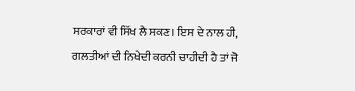ਸਰਕਾਰਾਂ ਵੀ ਸਿੱਖ ਲੈ ਸਕਣ। ਇਸ ਦੇ ਨਾਲ ਹੀ, ਗਲਤੀਆਂ ਦੀ ਨਿਖੇਦੀ ਕਰਨੀ ਚਾਹੀਦੀ ਹੈ ਤਾਂ ਜੋ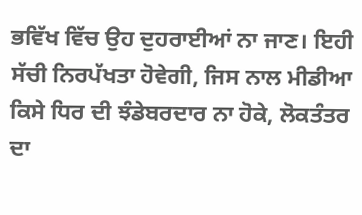ਭਵਿੱਖ ਵਿੱਚ ਉਹ ਦੁਹਰਾਈਆਂ ਨਾ ਜਾਣ। ਇਹੀ ਸੱਚੀ ਨਿਰਪੱਖਤਾ ਹੋਵੇਗੀ, ਜਿਸ ਨਾਲ ਮੀਡੀਆ ਕਿਸੇ ਧਿਰ ਦੀ ਝੰਡੇਬਰਦਾਰ ਨਾ ਹੋਕੇ, ਲੋਕਤੰਤਰ ਦਾ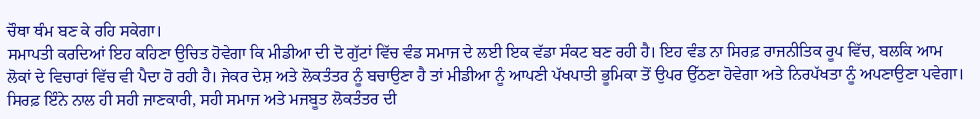ਚੌਥਾ ਥੰਮ ਬਣ ਕੇ ਰਹਿ ਸਕੇਗਾ।
ਸਮਾਪਤੀ ਕਰਦਿਆਂ ਇਹ ਕਹਿਣਾ ਉਚਿਤ ਹੋਵੇਗਾ ਕਿ ਮੀਡੀਆ ਦੀ ਦੋ ਗੁੱਟਾਂ ਵਿੱਚ ਵੰਡ ਸਮਾਜ ਦੇ ਲਈ ਇਕ ਵੱਡਾ ਸੰਕਟ ਬਣ ਰਹੀ ਹੈ। ਇਹ ਵੰਡ ਨਾ ਸਿਰਫ਼ ਰਾਜਨੀਤਿਕ ਰੂਪ ਵਿੱਚ, ਬਲਕਿ ਆਮ ਲੋਕਾਂ ਦੇ ਵਿਚਾਰਾਂ ਵਿੱਚ ਵੀ ਪੈਦਾ ਹੋ ਰਹੀ ਹੈ। ਜੇਕਰ ਦੇਸ਼ ਅਤੇ ਲੋਕਤੰਤਰ ਨੂੰ ਬਚਾਉਣਾ ਹੈ ਤਾਂ ਮੀਡੀਆ ਨੂੰ ਆਪਣੀ ਪੱਖਪਾਤੀ ਭੂਮਿਕਾ ਤੋਂ ਉਪਰ ਉੱਠਣਾ ਹੋਵੇਗਾ ਅਤੇ ਨਿਰਪੱਖਤਾ ਨੂੰ ਅਪਣਾਉਣਾ ਪਵੇਗਾ। ਸਿਰਫ਼ ਇੰਨੇ ਨਾਲ ਹੀ ਸਹੀ ਜਾਣਕਾਰੀ, ਸਹੀ ਸਮਾਜ ਅਤੇ ਮਜਬੂਤ ਲੋਕਤੰਤਰ ਦੀ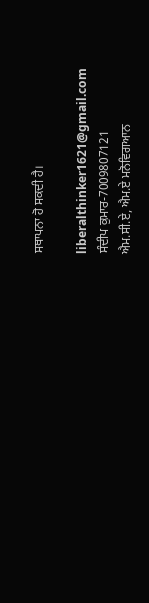ਸਥਾਪਨਾ ਹੋ ਸਕਦੀ ਹੈ।

liberalthinker1621@gmail.com
ਸੰਦੀਪ ਕੁਮਾਰ-7009807121
ਐਮ.ਸੀ.ਏ, ਐਮ.ਏ ਮਨੋਵਿਗਆਨ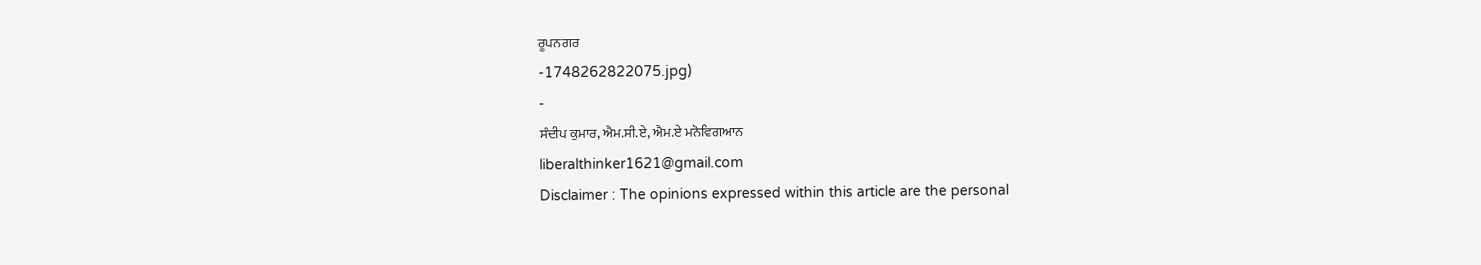ਰੂਪਨਗਰ
-1748262822075.jpg)
-
ਸੰਦੀਪ ਕੁਮਾਰ, ਐਮ.ਸੀ.ਏ, ਐਮ.ਏ ਮਨੋਵਿਗਆਨ
liberalthinker1621@gmail.com
Disclaimer : The opinions expressed within this article are the personal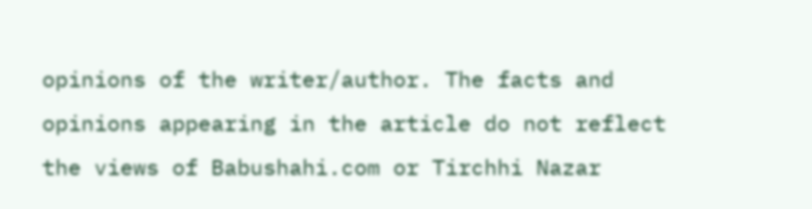opinions of the writer/author. The facts and opinions appearing in the article do not reflect the views of Babushahi.com or Tirchhi Nazar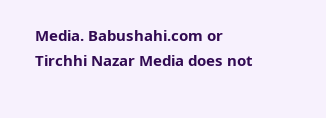Media. Babushahi.com or Tirchhi Nazar Media does not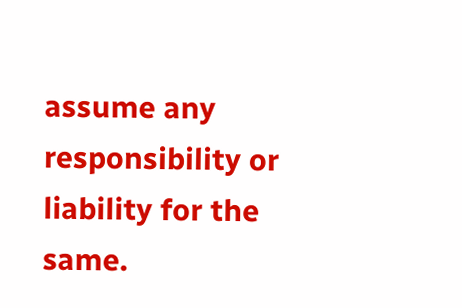assume any responsibility or liability for the same.